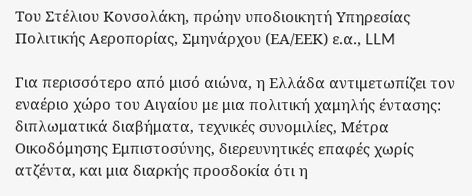Του Στέλιου Κονσολάκη, πρώην υποδιοικητή Υπηρεσίας Πολιτικής Αεροπορίας, Σμηνάρχου (ΕΑ/ΕΕΚ) ε.α., LLM

Για περισσότερο από μισό αιώνα, η Ελλάδα αντιμετωπίζει τον εναέριο χώρο του Αιγαίου με μια πολιτική χαμηλής έντασης: διπλωματικά διαβήματα, τεχνικές συνομιλίες, Μέτρα Οικοδόμησης Εμπιστοσύνης, διερευνητικές επαφές χωρίς ατζέντα, και μια διαρκής προσδοκία ότι η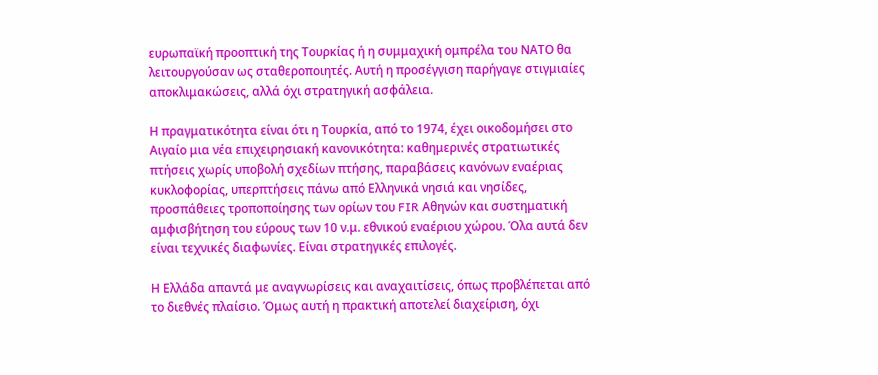ευρωπαϊκή προοπτική της Τουρκίας ή η συμμαχική ομπρέλα του ΝΑΤΟ θα λειτουργούσαν ως σταθεροποιητές. Αυτή η προσέγγιση παρήγαγε στιγμιαίες αποκλιμακώσεις, αλλά όχι στρατηγική ασφάλεια.

Η πραγματικότητα είναι ότι η Τουρκία, από το 1974, έχει οικοδομήσει στο Αιγαίο μια νέα επιχειρησιακή κανονικότητα: καθημερινές στρατιωτικές πτήσεις χωρίς υποβολή σχεδίων πτήσης, παραβάσεις κανόνων εναέριας κυκλοφορίας, υπερπτήσεις πάνω από Ελληνικά νησιά και νησίδες, προσπάθειες τροποποίησης των ορίων του FIR Αθηνών και συστηματική αμφισβήτηση του εύρους των 10 ν.μ. εθνικού εναέριου χώρου. Όλα αυτά δεν είναι τεχνικές διαφωνίες. Είναι στρατηγικές επιλογές.

Η Ελλάδα απαντά με αναγνωρίσεις και αναχαιτίσεις, όπως προβλέπεται από το διεθνές πλαίσιο. Όμως αυτή η πρακτική αποτελεί διαχείριση, όχι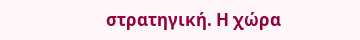στρατηγική. Η χώρα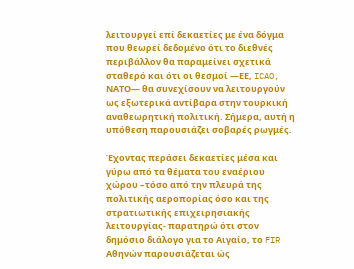λειτουργεί επί δεκαετίες με ένα δόγμα που θεωρεί δεδομένο ότι το διεθνές περιβάλλον θα παραμείνει σχετικά σταθερό και ότι οι θεσμοί —ΕΕ, ICAO, ΝΑΤΟ— θα συνεχίσουν να λειτουργούν ως εξωτερικά αντίβαρα στην τουρκική αναθεωρητική πολιτική. Σήμερα, αυτή η υπόθεση παρουσιάζει σοβαρές ρωγμές.

Έχοντας περάσει δεκαετίες μέσα και γύρω από τα θέματα του εναέριου χώρου –τόσο από την πλευρά της πολιτικής αεροπορίας όσο και της στρατιωτικής επιχειρησιακής λειτουργίας- παρατηρώ ότι στον δημόσιο διάλογο για το Αιγαίο, το FIR Αθηνών παρουσιάζεται ώς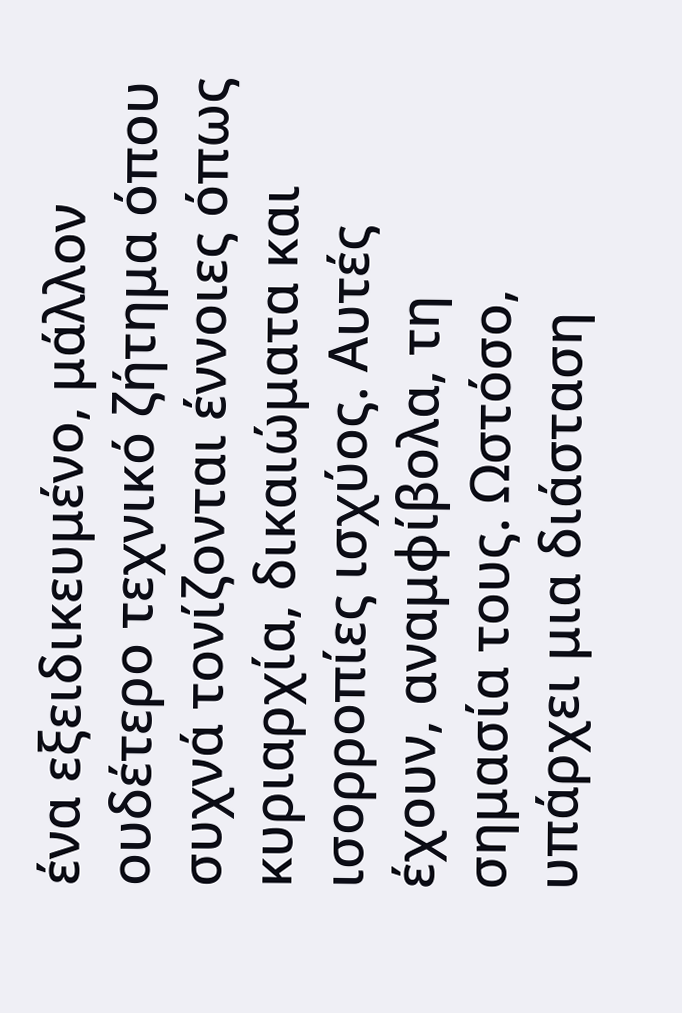ένα εξειδικευμένο, μάλλον ουδέτερο τεχνικό ζήτημα όπου συχνά τονίζονται έννοιες όπως κυριαρχία, δικαιώματα και ισορροπίες ισχύος. Αυτές έχουν, αναμφίβολα, τη σημασία τους. Ωστόσο, υπάρχει μια διάσταση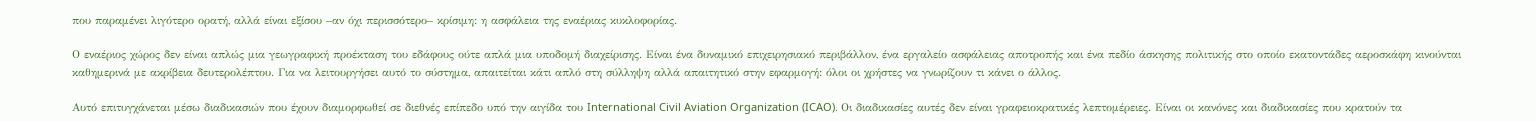που παραμένει λιγότερο ορατή, αλλά είναι εξίσου –αν όχι περισσότερο– κρίσιμη: η ασφάλεια της εναέριας κυκλοφορίας.

Ο εναέριος χώρος δεν είναι απλώς μια γεωγραφική προέκταση του εδάφους ούτε απλά μια υποδομή διαχείρισης. Είναι ένα δυναμικό επιχειρησιακό περιβάλλον, ένα εργαλείο ασφάλειας αποτροπής και ένα πεδίο άσκησης πολιτικής στο οποίο εκατοντάδες αεροσκάφη κινούνται καθημερινά με ακρίβεια δευτερολέπτου. Για να λειτουργήσει αυτό το σύστημα, απαιτείται κάτι απλό στη σύλληψη αλλά απαιτητικό στην εφαρμογή: όλοι οι χρήστες να γνωρίζουν τι κάνει ο άλλος.

Αυτό επιτυγχάνεται μέσω διαδικασιών που έχουν διαμορφωθεί σε διεθνές επίπεδο υπό την αιγίδα του International Civil Aviation Organization (ICAO). Οι διαδικασίες αυτές δεν είναι γραφειοκρατικές λεπτομέρειες. Είναι οι κανόνες και διαδικασίες που κρατούν τα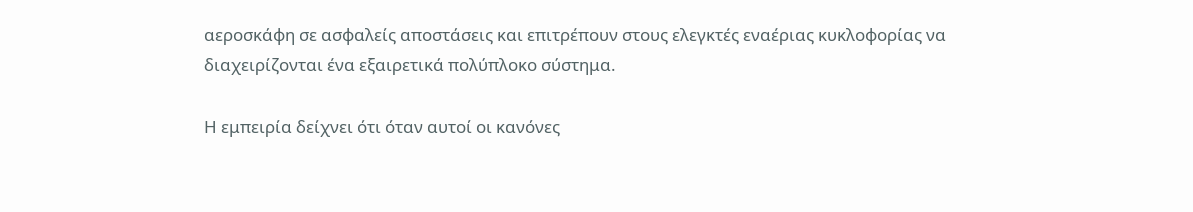αεροσκάφη σε ασφαλείς αποστάσεις και επιτρέπουν στους ελεγκτές εναέριας κυκλοφορίας να διαχειρίζονται ένα εξαιρετικά πολύπλοκο σύστημα.

Η εμπειρία δείχνει ότι όταν αυτοί οι κανόνες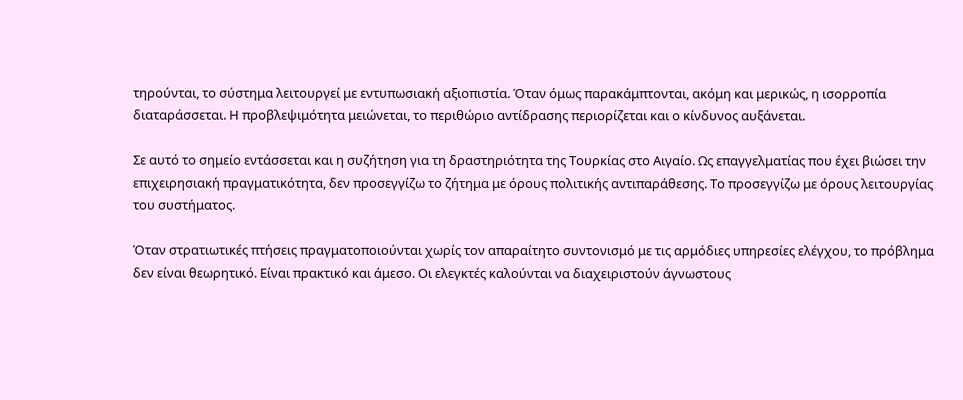τηρούνται, το σύστημα λειτουργεί με εντυπωσιακή αξιοπιστία. Όταν όμως παρακάμπτονται, ακόμη και μερικώς, η ισορροπία διαταράσσεται. Η προβλεψιμότητα μειώνεται, το περιθώριο αντίδρασης περιορίζεται και ο κίνδυνος αυξάνεται.

Σε αυτό το σημείο εντάσσεται και η συζήτηση για τη δραστηριότητα της Τουρκίας στο Αιγαίο. Ως επαγγελματίας που έχει βιώσει την επιχειρησιακή πραγματικότητα, δεν προσεγγίζω το ζήτημα με όρους πολιτικής αντιπαράθεσης. Το προσεγγίζω με όρους λειτουργίας του συστήματος.

Όταν στρατιωτικές πτήσεις πραγματοποιούνται χωρίς τον απαραίτητο συντονισμό με τις αρμόδιες υπηρεσίες ελέγχου, το πρόβλημα δεν είναι θεωρητικό. Είναι πρακτικό και άμεσο. Οι ελεγκτές καλούνται να διαχειριστούν άγνωστους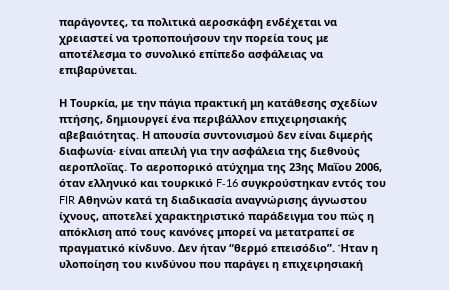παράγοντες, τα πολιτικά αεροσκάφη ενδέχεται να χρειαστεί να τροποποιήσουν την πορεία τους με αποτέλεσμα το συνολικό επίπεδο ασφάλειας να επιβαρύνεται.

Η Τουρκία, με την πάγια πρακτική μη κατάθεσης σχεδίων πτήσης, δημιουργεί ένα περιβάλλον επιχειρησιακής αβεβαιότητας. Η απουσία συντονισμού δεν είναι διμερής διαφωνία· είναι απειλή για την ασφάλεια της διεθνούς αεροπλοΐας. Το αεροπορικό ατύχημα της 23ης Μαΐου 2006, όταν ελληνικό και τουρκικό F‑16 συγκρούστηκαν εντός του FIR Αθηνών κατά τη διαδικασία αναγνώρισης άγνωστου ίχνους, αποτελεί χαρακτηριστικό παράδειγμα του πώς η απόκλιση από τους κανόνες μπορεί να μετατραπεί σε πραγματικό κίνδυνο. Δεν ήταν “θερμό επεισόδιο”. Ήταν η υλοποίηση του κινδύνου που παράγει η επιχειρησιακή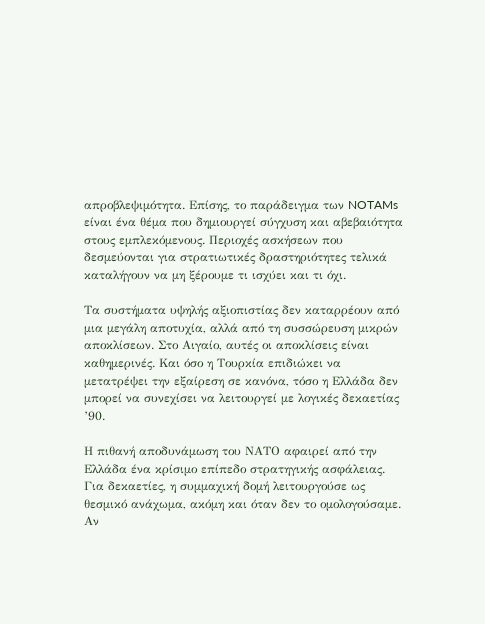απροβλεψιμότητα. Επίσης, το παράδειγμα των NOTAMs είναι ένα θέμα που δημιουργεί σύγχυση και αβεβαιότητα στους εμπλεκόμενους. Περιοχές ασκήσεων που δεσμεύονται για στρατιωτικές δραστηριότητες τελικά καταλήγουν να μη ξέρουμε τι ισχύει και τι όχι.

Τα συστήματα υψηλής αξιοπιστίας δεν καταρρέουν από μια μεγάλη αποτυχία, αλλά από τη συσσώρευση μικρών αποκλίσεων. Στο Αιγαίο, αυτές οι αποκλίσεις είναι καθημερινές. Και όσο η Τουρκία επιδιώκει να μετατρέψει την εξαίρεση σε κανόνα, τόσο η Ελλάδα δεν μπορεί να συνεχίσει να λειτουργεί με λογικές δεκαετίας ’90.

Η πιθανή αποδυνάμωση του ΝΑΤΟ αφαιρεί από την Ελλάδα ένα κρίσιμο επίπεδο στρατηγικής ασφάλειας. Για δεκαετίες, η συμμαχική δομή λειτουργούσε ως θεσμικό ανάχωμα, ακόμη και όταν δεν το ομολογούσαμε. Αν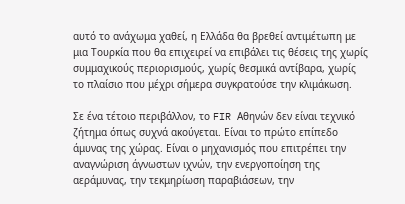αυτό το ανάχωμα χαθεί, η Ελλάδα θα βρεθεί αντιμέτωπη με μια Τουρκία που θα επιχειρεί να επιβάλει τις θέσεις της χωρίς συμμαχικούς περιορισμούς, χωρίς θεσμικά αντίβαρα, χωρίς το πλαίσιο που μέχρι σήμερα συγκρατούσε την κλιμάκωση.

Σε ένα τέτοιο περιβάλλον, το FIR Αθηνών δεν είναι τεχνικό ζήτημα όπως συχνά ακούγεται. Είναι το πρώτο επίπεδο άμυνας της χώρας. Είναι ο μηχανισμός που επιτρέπει την αναγνώριση άγνωστων ιχνών, την ενεργοποίηση της αεράμυνας, την τεκμηρίωση παραβιάσεων, την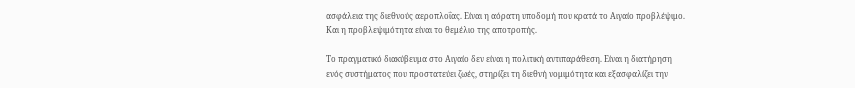ασφάλεια της διεθνούς αεροπλοΐας. Είναι η αόρατη υποδομή που κρατά το Αιγαίο προβλέψιμο. Και η προβλεψιμότητα είναι το θεμέλιο της αποτροπής.

Το πραγματικό διακύβευμα στο Αιγαίο δεν είναι η πολιτική αντιπαράθεση. Είναι η διατήρηση ενός συστήματος που προστατεύει ζωές, στηρίζει τη διεθνή νομιμότητα και εξασφαλίζει την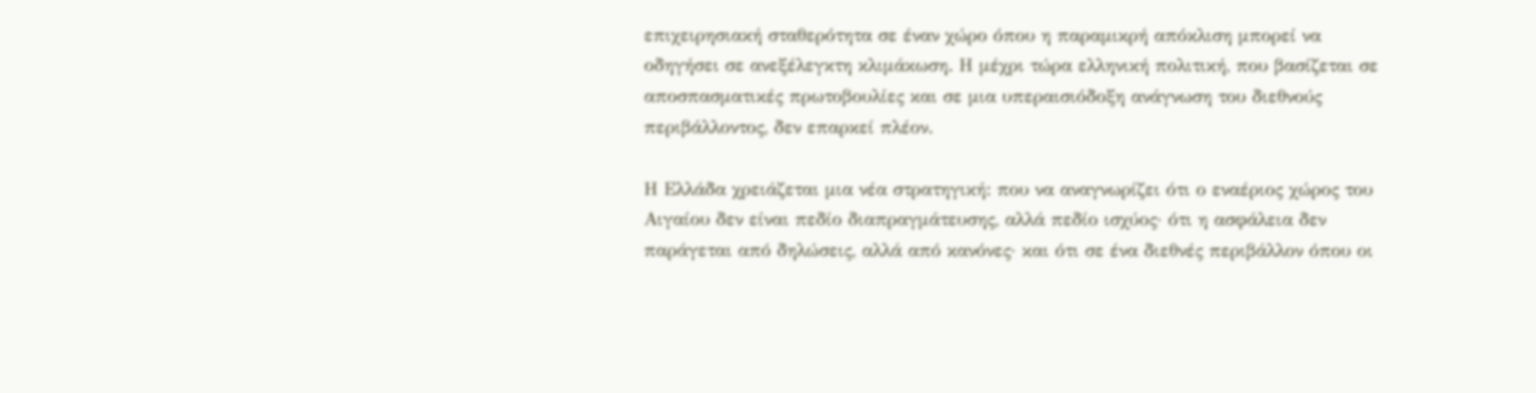επιχειρησιακή σταθερότητα σε έναν χώρο όπου η παραμικρή απόκλιση μπορεί να οδηγήσει σε ανεξέλεγκτη κλιμάκωση. Η μέχρι τώρα ελληνική πολιτική, που βασίζεται σε αποσπασματικές πρωτοβουλίες και σε μια υπεραισιόδοξη ανάγνωση του διεθνούς περιβάλλοντος, δεν επαρκεί πλέον.

Η Ελλάδα χρειάζεται μια νέα στρατηγική: που να αναγνωρίζει ότι ο εναέριος χώρος του Αιγαίου δεν είναι πεδίο διαπραγμάτευσης, αλλά πεδίο ισχύος· ότι η ασφάλεια δεν παράγεται από δηλώσεις, αλλά από κανόνες· και ότι σε ένα διεθνές περιβάλλον όπου οι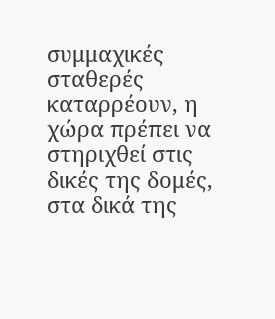συμμαχικές σταθερές καταρρέουν, η χώρα πρέπει να στηριχθεί στις δικές της δομές, στα δικά της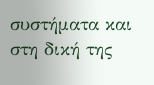συστήματα και στη δική της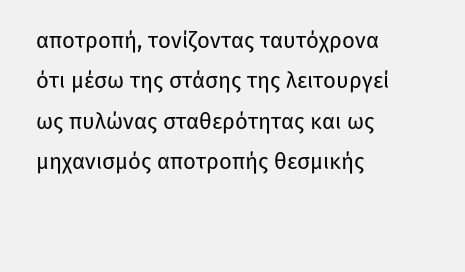αποτροπή, τονίζοντας ταυτόχρονα ότι μέσω της στάσης της λειτουργεί ως πυλώνας σταθερότητας και ως μηχανισμός αποτροπής θεσμικής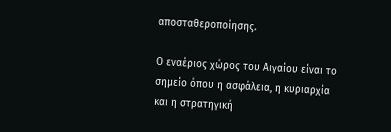αποσταθεροποίησης.

Ο εναέριος χώρος του Αιγαίου είναι το σημείο όπου η ασφάλεια, η κυριαρχία και η στρατηγική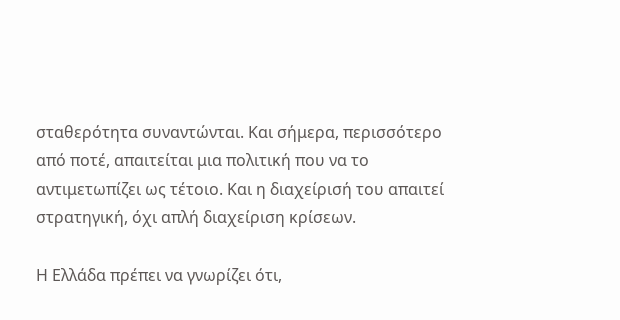σταθερότητα συναντώνται. Και σήμερα, περισσότερο από ποτέ, απαιτείται μια πολιτική που να το αντιμετωπίζει ως τέτοιο. Και η διαχείρισή του απαιτεί στρατηγική, όχι απλή διαχείριση κρίσεων.

Η Ελλάδα πρέπει να γνωρίζει ότι,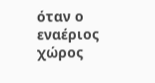όταν ο εναέριος χώρος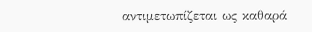αντιμετωπίζεται ως καθαρά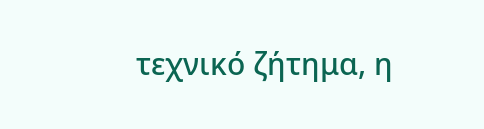τεχνικό ζήτημα, η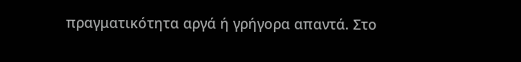πραγματικότητα αργά ή γρήγορα απαντά. Στο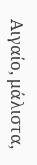Αιγαίο, μάλιστα,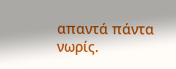απαντά πάντα νωρίς.